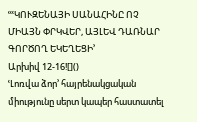ՙՙՙԿՈՒԶԵՆԱՅԻ ՍԱՆԱՀԻՆԸ ՈՉ ՄԻԱՅՆ ՓՐԿՎԵՐ, ԱՅԼԵՎ ԴԱՌՆԱՐ ԳՈՐԾՈՂ ԵԿԵՂԵՑԻ՚
Արխիվ 12-16![]()
ՙԼոռվա ձոր՚ հայրենակցական միությունը սերտ կապեր հաստատել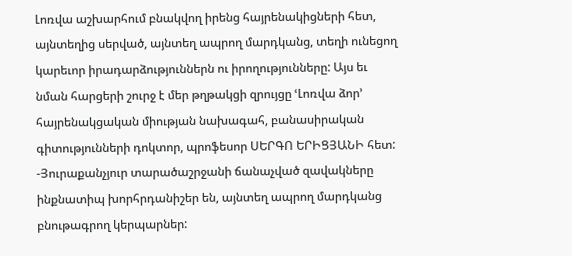Լոռվա աշխարհում բնակվող իրենց հայրենակիցների հետ, այնտեղից սերված, այնտեղ ապրող մարդկանց, տեղի ունեցող կարեւոր իրադարձություններն ու իրողությունները: Այս եւ նման հարցերի շուրջ է մեր թղթակցի զրույցը ՙԼոռվա ձոր՚ հայրենակցական միության նախագահ, բանասիրական գիտությունների դոկտոր, պրոֆեսոր ՍԵՐԳՈ ԵՐԻՑՅԱՆԻ հետ:
-Յուրաքանչյուր տարածաշրջանի ճանաչված զավակները ինքնատիպ խորհրդանիշեր են, այնտեղ ապրող մարդկանց բնութագրող կերպարներ: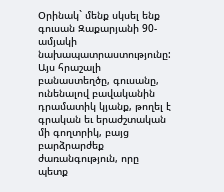Օրինակ` մենք սկսել ենք գուսան Զաքարյանի 90-ամյակի նախապատրաստությունը: Այս հրաշալի բանաստեղծը, գուսանը, ունենալով բավականին դրամատիկ կյանք, թողել է գրական եւ երաժշտական մի գողտրիկ, բայց բարձրարժեք ժառանգություն, որը պետք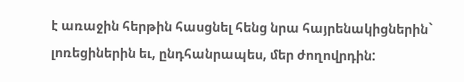է առաջին հերթին հասցնել հենց նրա հայրենակիցներին` լոռեցիներին եւ, ընդհանրապես, մեր ժողովրդին: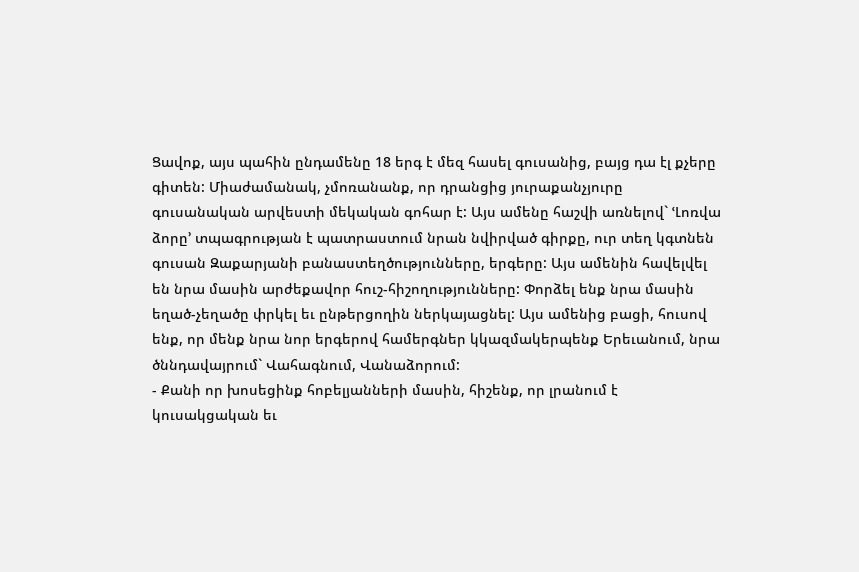Ցավոք, այս պահին ընդամենը 18 երգ է մեզ հասել գուսանից, բայց դա էլ քչերը գիտեն: Միաժամանակ, չմոռանանք, որ դրանցից յուրաքանչյուրը գուսանական արվեստի մեկական գոհար է: Այս ամենը հաշվի առնելով` ՙԼոռվա ձորը՚ տպագրության է պատրաստում նրան նվիրված գիրքը, ուր տեղ կգտնեն գուսան Զաքարյանի բանաստեղծությունները, երգերը: Այս ամենին հավելվել են նրա մասին արժեքավոր հուշ-հիշողությունները: Փորձել ենք նրա մասին եղած-չեղածը փրկել եւ ընթերցողին ներկայացնել: Այս ամենից բացի, հուսով ենք, որ մենք նրա նոր երգերով համերգներ կկազմակերպենք Երեւանում, նրա ծննդավայրում` Վահագնում, Վանաձորում:
- Քանի որ խոսեցինք հոբելյանների մասին, հիշենք, որ լրանում է կուսակցական եւ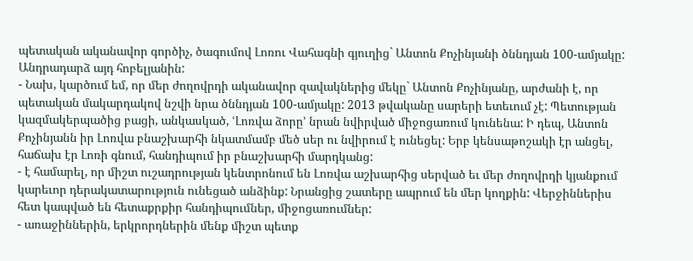պետական ականավոր գործիչ, ծագումով Լոռու Վահագնի գյուղից` Անտոն Քոչինյանի ծննդյան 100-ամյակը: Անդրադարձ այդ հոբելյանին:
- Նախ, կարծում եմ, որ մեր ժողովրդի ականավոր զավակներից մեկը` Անտոն Քոչինյանը, արժանի է, որ պետական մակարդակով նշվի նրա ծննդյան 100-ամյակը: 2013 թվականը սարերի ետեւում չէ: Պետության կազմակերպածից բացի, անկասկած, ՙԼոռվա ձորը՚ նրան նվիրված միջոցառում կունենա: Ի դեպ, Անտոն Քոչինյանն իր Լոռվա բնաշխարհի նկատմամբ մեծ սեր ու նվիրում է ունեցել: Երբ կենսաթոշակի էր անցել, հաճախ էր Լոռի գնում, հանդիպում իր բնաշխարհի մարդկանց:
- է համարել, որ միշտ ուշադրության կենտրոնում են Լոռվա աշխարհից սերված եւ մեր ժողովրդի կյանքում կարեւոր դերակատարություն ունեցած անձինք: Նրանցից շատերը ապրում են մեր կողքին: Վերջիններիս հետ կապված են հետաքրքիր հանդիպումներ, միջոցառումներ:
- առաջիններին, երկրորդներին մենք միշտ պետք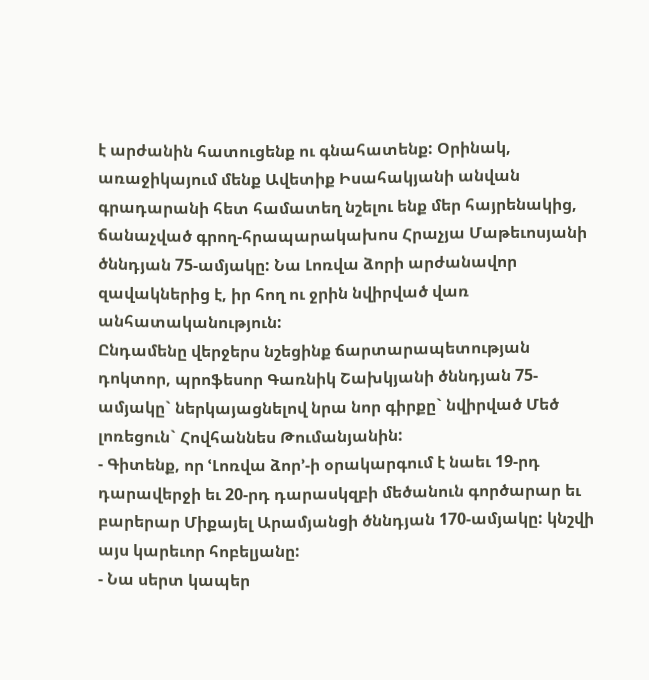է արժանին հատուցենք ու գնահատենք: Օրինակ, առաջիկայում մենք Ավետիք Իսահակյանի անվան գրադարանի հետ համատեղ նշելու ենք մեր հայրենակից, ճանաչված գրող-հրապարակախոս Հրաչյա Մաթեւոսյանի ծննդյան 75-ամյակը: Նա Լոռվա ձորի արժանավոր զավակներից է, իր հող ու ջրին նվիրված վառ անհատականություն:
Ընդամենը վերջերս նշեցինք ճարտարապետության դոկտոր, պրոֆեսոր Գառնիկ Շախկյանի ծննդյան 75-ամյակը` ներկայացնելով նրա նոր գիրքը` նվիրված Մեծ լոռեցուն` Հովհաննես Թումանյանին:
- Գիտենք, որ ՙԼոռվա ձոր՚-ի օրակարգում է նաեւ 19-րդ դարավերջի եւ 20-րդ դարասկզբի մեծանուն գործարար եւ բարերար Միքայել Արամյանցի ծննդյան 170-ամյակը: կնշվի այս կարեւոր հոբելյանը:
- Նա սերտ կապեր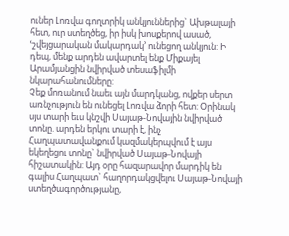ուներ Լոռվա գողտրիկ անկյուններից` Ախթալայի հետ, ուր ստեղծեց, իր իսկ խոսքերով ասած, ՙշվեյցարական մակարդակ՚ ունեցող անկյուն: Ի դեպ, մենք արդեն ավարտել ենք Միքայել Արամյանցին նվիրված տեսաֆիլմի նկարահանումները:
Չեք մոռանում նաեւ այն մարդկանց, ովքեր սերտ առնչություն են ունեցել Լոռվա ձորի հետ: Օրինակ սյս տարի եւս կնշվի Սայաթ-Նովային նվիրված տոնը. արդեն երկու տարի է, ինչ Հաղպատավանքում կազմակերպվում է այս եկեղեցու տոնը` նվիրված Սայաթ-Նովայի հիշատակին: Այդ օրը հազարավոր մարդիկ են գալիս Հաղպատ` հաղորդակցվելու Սայաթ-Նովայի ստեղծագործությանը,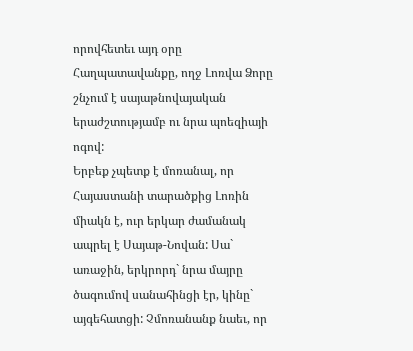որովհետեւ այդ օրը Հաղպատավանքը, ողջ Լոռվա Ձորը շնչում է սայաթնովայական երաժշտությամբ ու նրա պոեզիայի ոգով:
Երբեք չպետք է մոռանալ, որ Հայաստանի տարածքից Լոռին միակն է, ուր երկար ժամանակ ապրել է Սայաթ-Նովան: Սա` առաջին, երկրորդ` նրա մայրը ծագումով սանահինցի էր, կինը` այգեհատցի: Չմոռանանք նաեւ, որ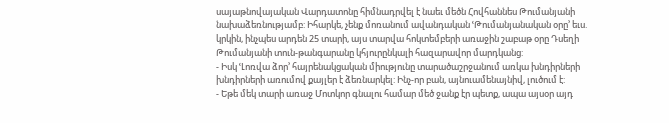սայաթնովայական Վարդատոնը հիմնադրվել է նաեւ մեծն Հովհաննես Թումանյանի նախաձեռնությամբ: Իհարկե, չենք մոռանում ավանդական ՙԹումանյանական օրը՚ եւս. կրկին, ինչպես արդեն 25 տարի, այս տարվա հոկտեմբերի առաջին շաբաթ օրը Դսեղի Թումանյանի տուն-թանգարանը կհյուրընկալի հազարավոր մարդկանց:
- Իսկ ՙԼոռվա ձոր՚ հայրենակցական միությունը տարածաշրջանում առկա խնդիրների խնդիրների առումով քայլեր է ձեռնարկել: Ինչ-որ բան, այնուամենայնիվ, լուծում է:
- Եթե մեկ տարի առաջ Մոտկոր գնալու համար մեծ ջանք էր պետք, ապա այսօր այդ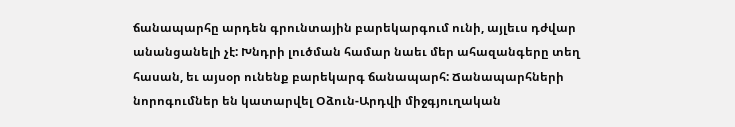ճանապարհը արդեն գրունտային բարեկարգում ունի, այլեւս դժվար անանցանելի չէ: Խնդրի լուծման համար նաեւ մեր ահազանգերը տեղ հասան, եւ այսօր ունենք բարեկարգ ճանապարհ: Ճանապարհների նորոգումներ են կատարվել Օձուն-Արդվի միջգյուղական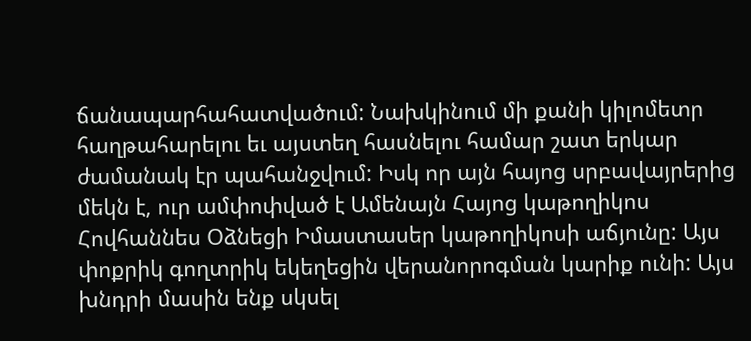ճանապարհահատվածում: Նախկինում մի քանի կիլոմետր հաղթահարելու եւ այստեղ հասնելու համար շատ երկար ժամանակ էր պահանջվում: Իսկ որ այն հայոց սրբավայրերից մեկն է, ուր ամփոփված է Ամենայն Հայոց կաթողիկոս Հովհաննես Օձնեցի Իմաստասեր կաթողիկոսի աճյունը: Այս փոքրիկ գողտրիկ եկեղեցին վերանորոգման կարիք ունի: Այս խնդրի մասին ենք սկսել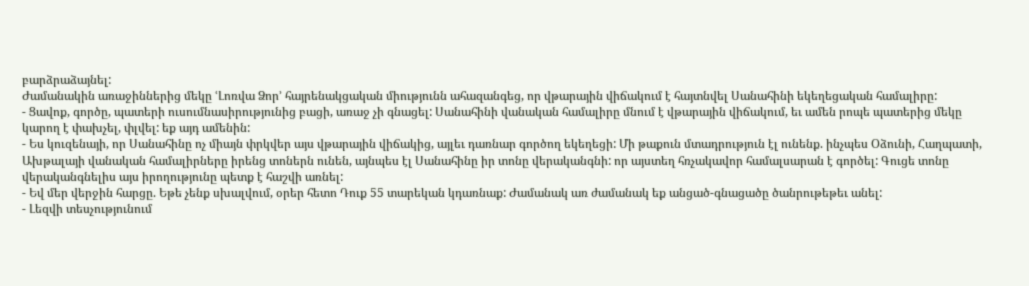բարձրաձայնել:
Ժամանակին առաջիններից մեկը ՙԼոռվա Ձոր՚ հայրենակցական միությունն ահազանգեց, որ վթարային վիճակում է հայտնվել Սանահինի եկեղեցական համալիրը:
- Ցավոք, գործը, պատերի ուսումնասիրությունից բացի, առաջ չի գնացել: Սանահինի վանական համալիրը մնում է վթարային վիճակում, եւ ամեն րոպե պատերից մեկը կարող է փախչել, փլվել: եք այդ ամենին:
- Ես կուզենայի, որ Սանահինը ոչ միայն փրկվեր այս վթարային վիճակից, այլեւ դառնար գործող եկեղեցի: Մի թաքուն մտադրություն էլ ունենք. ինչպես Օձունի, Հաղպատի, Ախթալայի վանական համալիրները իրենց տոներն ունեն, այնպես էլ Սանահինը իր տոնը վերականգնի: որ այստեղ հռչակավոր համալսարան է գործել: Գուցե տոնը վերականգնելիս այս իրողությունը պետք է հաշվի առնել:
- Եվ մեր վերջին հարցը. Եթե չենք սխալվում, օրեր հետո Դուք 55 տարեկան կդառնաք: Ժամանակ առ ժամանակ եք անցած-գնացածը ծանրութեթեւ անել:
- Լեզվի տեսչությունում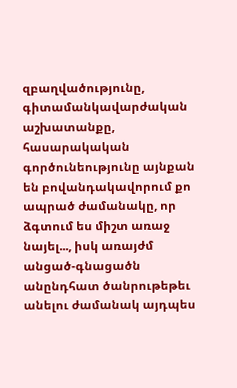զբաղվածությունը, գիտամանկավարժական աշխատանքը, հասարակական գործունեությունը այնքան են բովանդակավորում քո ապրած ժամանակը, որ ձգտում ես միշտ առաջ նայել..., իսկ առայժմ անցած-գնացածն անընդհատ ծանրութեթեւ անելու ժամանակ այդպես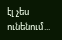էլ չես ունենում...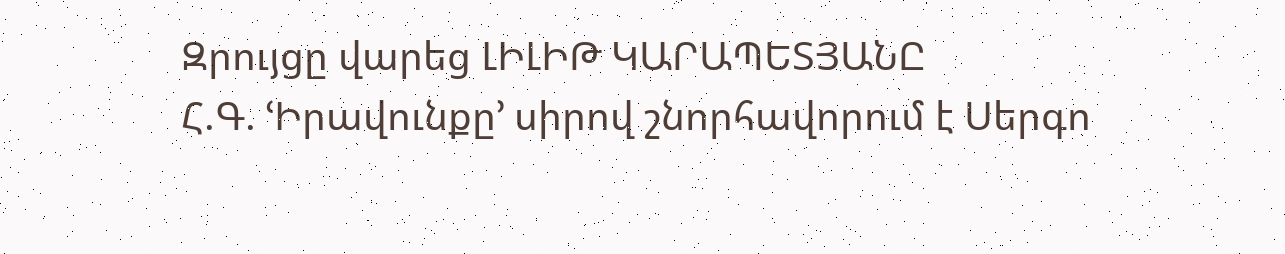Զրույցը վարեց ԼԻԼԻԹ ԿԱՐԱՊԵՏՅԱՆԸ
Հ.Գ. ՙԻրավունքը՚ սիրով շնորհավորում է Սերգո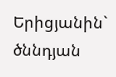Երիցյանին` ծննդյան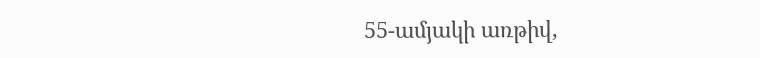55-ամյակի առթիվ,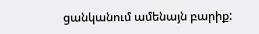ցանկանում ամենայն բարիք: